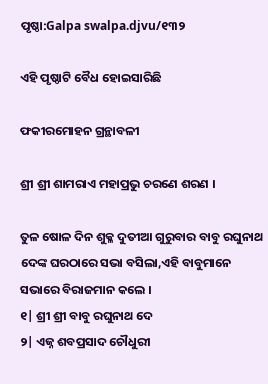ପୃଷ୍ଠା:Galpa swalpa.djvu/୧୩୨

ଏହି ପୃଷ୍ଠାଟି ବୈଧ ହୋଇସାରିଛି

ଫକୀରମୋହ‌ନ ଗ୍ରନ୍ଥାବଳୀ

ଶ୍ରୀ ଶ୍ରୀ ଶାମରାଏ ମହାପ୍ରଭୁ ଚରଣେ ଶରଣ ।

ତୁଳ ଷୋଳ ଦିନ ଶୁକ୍ଳ ଦୁତୀଆ ଗୁରୁବାର ବାବୁ ରଘୁନାଥ ଦେଙ୍କ ଘରଠାରେ ସଭା ବସିଲା,ଏହି ବାବୁମାନେ ସଭାରେ ବିରାଜମାନ କଲେ ।
୧| ଶ୍ରୀ ଶ୍ରୀ ବାବୁ ରଘୁନାଥ ଦେ
୨| ଏଜ୍ନ ଶବପ୍ରସାଦ ଚୌଧୁରୀ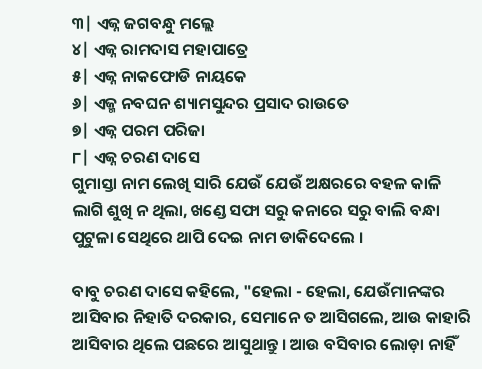୩| ଏଜ୍ନ ଜଗବନ୍ଧୁ ମଲ୍ଲେ
୪| ଏଜ୍ନ ରାମଦାସ ମହାପାତ୍ରେ
୫| ଏଜ୍ନ ନାକଫୋଡି ନାୟକେ
୬| ଏଜ୍ମ ନବଘନ ଶ୍ୟାମସୁନ୍ଦର ପ୍ରସାଦ ରାଉତେ
୭| ଏଜ୍ନ ପରମ ପରିଜା
୮| ଏଜ୍ନ ଚରଣ ଦାସେ
ଗୁମାସ୍ତା ନାମ ଲେଖି ସାରି ଯେଉଁ ଯେଉଁ ଅକ୍ଷରରେ ବହଳ କାଳି ଲାଗି ଶୁଖି ନ ଥିଲା, ଖଣ୍ଡେ ସଫା ସରୁ କନାରେ ସରୁ ବାଲି ବନ୍ଧା ପୁଟୁଳା ସେଥିରେ ଥାପି ଦେଇ ନାମ ଡାକିଦେଲେ ।

ବାବୁ ଚରଣ ଦାସେ କହିଲେ, "ହେଲା - ହେଲା, ଯେଉଁମାନଙ୍କର ଆସିବାର ନିହାତି ଦରକାର, ସେମାନେ ତ ଆସିଗଲେ, ଆଉ କାହାରି ଆସିବାର ଥିଲେ ପଛରେ ଆସୁଥାନ୍ତୁ । ଆଉ ବସିବାର ଲୋଡ଼ା ନାହିଁ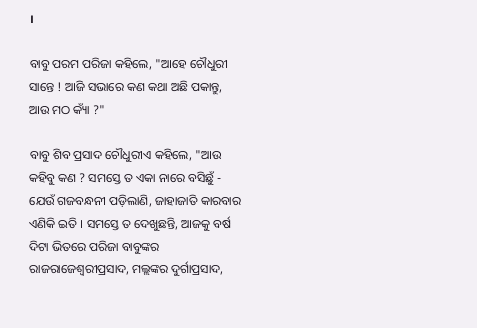।

ବାବୁ ପରମ ପରିଜା କହିଲେ, "ଆହେ ଚୌଧୁରୀ ସାନ୍ତେ ! ଆଜି ସଭାରେ କଣ କଥା ଅଛି ପକାନ୍ତୁ, ଆଉ ମଠ କ୍ୟାଁ ?"

ବାବୁ ଶିବ ପ୍ରସାଦ ଚୌଧୁରୀଏ କହିଲେ, "ଆଉ କହିବୁ କଣ ? ସମସ୍ତେ ତ ଏକା ନାରେ ବସିଛୁଁ - ଯେଉଁ ଗଜବନ୍ଧନୀ ପଡ଼ିଲାଣି, ଜାହାଜାତି କାରବାର ଏଣିକି ଇତି । ସମସ୍ତେ ତ ଦେଖୁଛନ୍ତି, ଆଜକୁ ବର୍ଷ ଦିଟା ଭିତରେ ପରିଜା ବାବୁଙ୍କର ରାଜରାଜେଶ୍ୱରୀପ୍ରସାଦ, ମଲ୍ଲଙ୍କର ଦୁର୍ଗାପ୍ରସାଦ,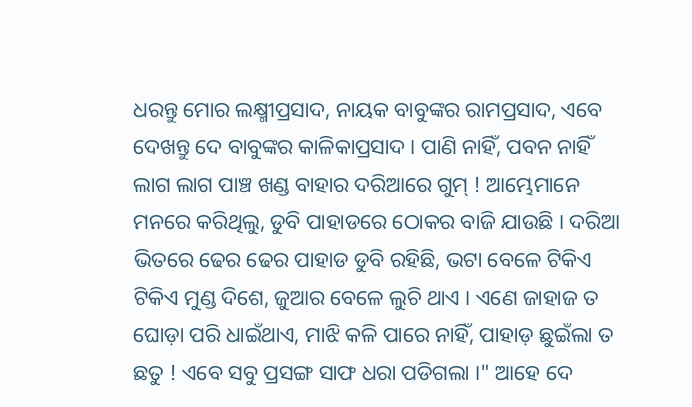ଧରନ୍ତୁ ମୋର ଲକ୍ଷ୍ମୀପ୍ରସାଦ, ନାୟକ ବାବୁଙ୍କର ରାମପ୍ରସାଦ, ଏବେ ଦେଖନ୍ତୁ ଦେ ବାବୁଙ୍କର କାଳିକାପ୍ରସାଦ । ପାଣି ନାହିଁ, ପବନ ନାହିଁ ଲାଗ ଲାଗ ପାଞ୍ଚ ଖଣ୍ଡ ବାହାର ଦରିଆରେ ଗୁମ୍ ! ଆମ୍ଭେମାନେ ମନରେ କରିଥିଲୁ, ଡୁବି ପାହାଡରେ ଠୋକର ବାଜି ଯାଉଛି । ଦରିଆ ଭିତରେ ଢେର ଢେର ପାହାଡ ଡୁବି ରହିଛି, ଭଟା ବେଳେ ଟିକିଏ ଟିକିଏ ମୁଣ୍ଡ ଦିଶେ, ଜୁଆର ବେଳେ ଲୁଚି ଥାଏ । ଏଣେ ଜାହାଜ ତ ଘୋଡ଼ା ପରି ଧାଇଁଥାଏ, ମାଝି କଳି ପାରେ ନାହିଁ, ପାହାଡ଼ ଛୁଇଁଲା ତ ଛତୁ ! ଏବେ ସବୁ ପ୍ରସଙ୍ଗ ସାଫ ଧରା ପଡିଗଲା ।" ଆହେ ଦେ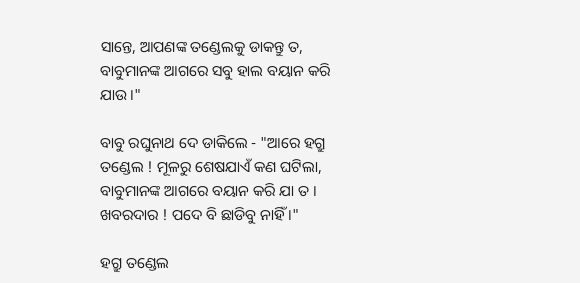ସାନ୍ତେ, ଆପଣଙ୍କ ତଣ୍ଡେଲକୁ ଡାକନ୍ତୁ ତ, ବାବୁମାନଙ୍କ ଆଗରେ ସବୁ ହାଲ ବୟାନ କରି ଯାଉ ।"

ବାବୁ ରଘୁନାଥ ଦେ ଡାକିଲେ - "ଆରେ ହଗ୍ରୁ ତଣ୍ଡେଲ ! ମୂଳରୁ ଶେଷଯାଏଁ କଣ ଘଟିଲା, ବାବୁମାନଙ୍କ ଆଗରେ ବୟାନ କରି ଯା ତ । ଖବରଦାର ! ପଦେ ବି ଛାଡିବୁ ନାହିଁ ।"

ହଗ୍ରୁ ତଣ୍ଡେଲ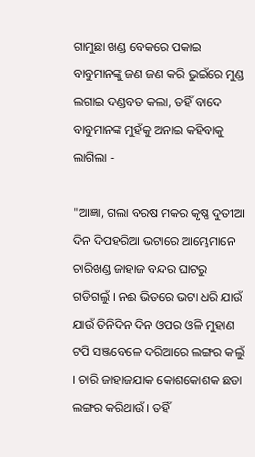ଗାମୁଛା ଖଣ୍ଡ ବେକରେ ପକାଇ ବାବୁମାନଙ୍କୁ ଜଣ ଜଣ କରି ଭୁଇଁରେ ମୁଣ୍ଡ ଲଗାଇ ଦଣ୍ଡବତ କଲା, ତହିଁ ବାଦେ ବାବୁମାନଙ୍କ ମୁହଁକୁ ଅନାଇ କହିବାକୁ ଲାଗିଲା -

"ଆଜ୍ଞା, ଗଲା ବରଷ ମକର କୃଷ୍ଣ ଦୁତୀଆ ଦିନ ଦିପହରିଆ ଭଟାରେ ଆମ୍ଭେମାନେ ଚାରିଖଣ୍ଡ ଜାହାଜ ବନ୍ଦର ଘାଟରୁ ଗଡିଗଲୁଁ । ନଈ ଭିତରେ ଭଟା ଧରି ଯାଉଁ ଯାଉଁ ତିନିଦିନ ଦିନ ଓପର ଓଳି ମୁହାଣ ଟପି ସଞ୍ଜବେଳେ ଦରିଆରେ ଲଙ୍ଗର କଲୁଁ । ଚାରି ଜାହାଜଯାକ କୋଶକୋଶକ ଛଡା ଲଙ୍ଗର କରିଥାଉଁ । ତହିଁ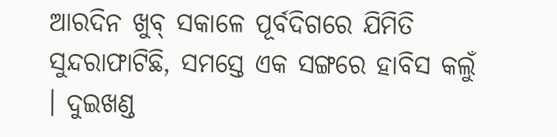ଆରଦିନ ଖୁବ୍ ସକାଳେ ପୂର୍ବଦିଗରେ ଯିମିତି ସୁନ୍ଦରାଫାଟିଛି, ସମସ୍ତେ ଏକ ସଙ୍ଗରେ ହାବିସ କଲୁଁ । ଦୁଇଖଣ୍ଡ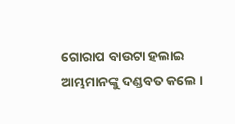ଗୋରାପ ବାଉଟା ହଲାଇ ଆମ୍ଭମାନଙ୍କୁ ଦଣ୍ଡବତ କଲେ ।